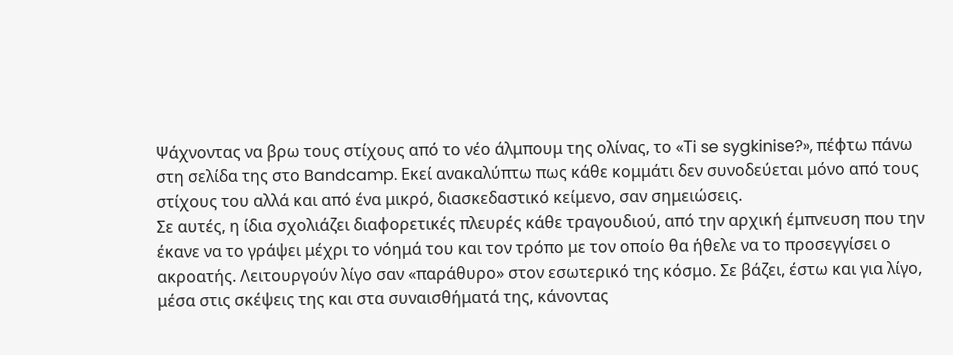Ψάχνοντας να βρω τους στίχους από το νέο άλμπουμ της ολίνας, το «Τi se sygkinise?», πέφτω πάνω στη σελίδα της στο Bandcamp. Εκεί ανακαλύπτω πως κάθε κομμάτι δεν συνοδεύεται μόνο από τους στίχους του αλλά και από ένα μικρό, διασκεδαστικό κείμενο, σαν σημειώσεις.
Σε αυτές, η ίδια σχολιάζει διαφορετικές πλευρές κάθε τραγουδιού, από την αρχική έμπνευση που την έκανε να το γράψει μέχρι το νόημά του και τον τρόπο με τον οποίο θα ήθελε να το προσεγγίσει ο ακροατής. Λειτουργούν λίγο σαν «παράθυρο» στον εσωτερικό της κόσμο. Σε βάζει, έστω και για λίγο, μέσα στις σκέψεις της και στα συναισθήματά της, κάνοντας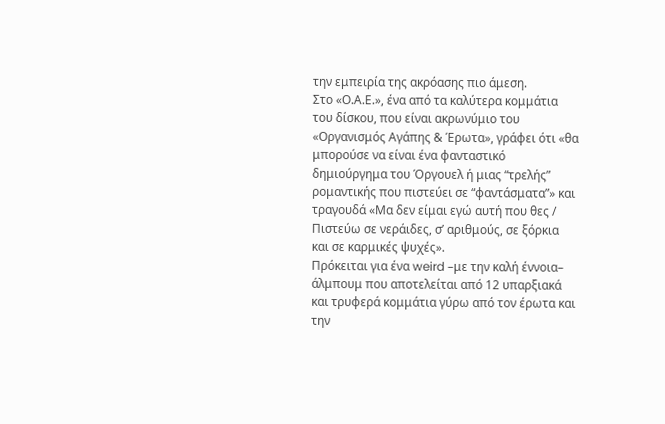την εμπειρία της ακρόασης πιο άμεση.
Στο «Ο.Α.Ε.», ένα από τα καλύτερα κομμάτια του δίσκου, που είναι ακρωνύμιο του «Οργανισμός Αγάπης & Έρωτα», γράφει ότι «θα μπορούσε να είναι ένα φανταστικό δημιούργημα του Όργουελ ή μιας “τρελής” ρομαντικής που πιστεύει σε “φαντάσματα”» και τραγουδά «Μα δεν είμαι εγώ αυτή που θες / Πιστεύω σε νεράιδες, σ’ αριθμούς, σε ξόρκια και σε καρμικές ψυχές».
Πρόκειται για ένα weird –με την καλή έννοια– άλμπουμ που αποτελείται από 12 υπαρξιακά και τρυφερά κομμάτια γύρω από τον έρωτα και την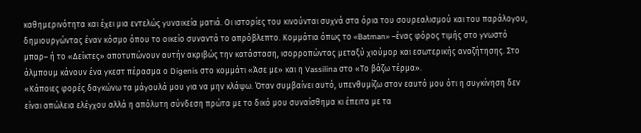καθημερινότητα και έχει μια εντελώς γυναικεία ματιά. Οι ιστορίες του κινούνται συχνά στα όρια του σουρεαλισμού και του παράλογου, δημιουργώντας έναν κόσμο όπου το οικείο συναντά το απρόβλεπτο. Κομμάτια όπως το «Batman» –ένας φόρος τιμής στο γνωστό μπαρ– ή το «Δείκτες» αποτυπώνουν αυτήν ακριβώς την κατάσταση, ισορροπώντας μεταξύ χιούμορ και εσωτερικής αναζήτησης. Στο άλμπουμ κάνουν ένα γκεστ πέρασμα ο Digenis στο κομμάτι «Άσε με» και η Vassilina στο «Το βάζω τέρμα».
«Κάποιες φορές δαγκώνω τα μάγουλά μου για να μην κλάψω. Όταν συμβαίνει αυτό, υπενθυμίζω στον εαυτό μου ότι η συγκίνηση δεν είναι απώλεια ελέγχου αλλά η απόλυτη σύνδεση πρώτα με το δικό μου συναίσθημα κι έπειτα με τα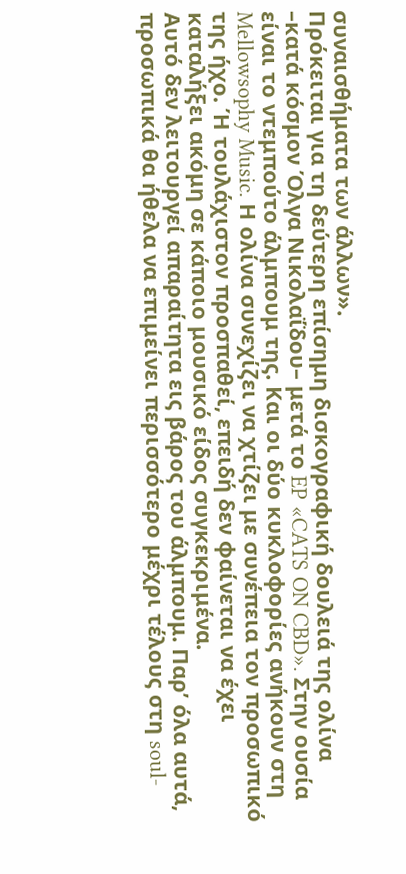συναισθήματα των άλλων».
Πρόκειται για τη δεύτερη επίσημη δισκογραφική δουλειά της ολίνα –κατά κόσμον Όλγα Νικολαΐδου– μετά το EP «CATS ON CBD». Στην ουσία είναι το ντεμπούτο άλμπουμ της. Και οι δύο κυκλοφορίες ανήκουν στη Mellowsophy Music. Η ολίνα συνεχίζει να χτίζει με συνέπεια τον προσωπικό της ήχο. Ή τουλάχιστον προσπαθεί, επειδή δεν φαίνεται να έχει καταλήξει ακόμη σε κάποιο μουσικό είδος συγκεκριμένα.
Αυτό δεν λειτουργεί απαραίτητα εις βάρος του άλμπουμ. Παρ’ όλα αυτά, προσωπικά θα ήθελα να επιμείνει περισσότερο μέχρι τέλους στη soul-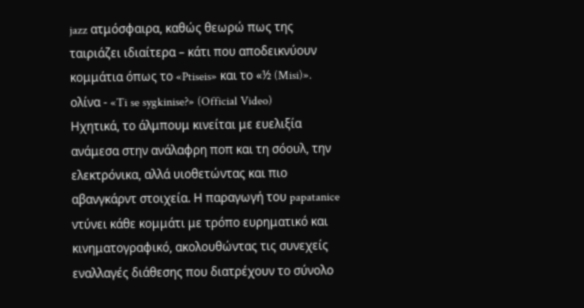jazz ατμόσφαιρα, καθώς θεωρώ πως της ταιριάζει ιδιαίτερα – κάτι που αποδεικνύουν κομμάτια όπως το «Ptiseis» και το «½ (Misi)».
ολίνα - «Ti se sygkinise?» (Official Video)
Ηχητικά, το άλμπουμ κινείται με ευελιξία ανάμεσα στην ανάλαφρη ποπ και τη σόουλ, την ελεκτρόνικα, αλλά υιοθετώντας και πιο αβανγκάρντ στοιχεία. Η παραγωγή του papatanice ντύνει κάθε κομμάτι με τρόπο ευρηματικό και κινηματογραφικό, ακολουθώντας τις συνεχείς εναλλαγές διάθεσης που διατρέχουν το σύνολο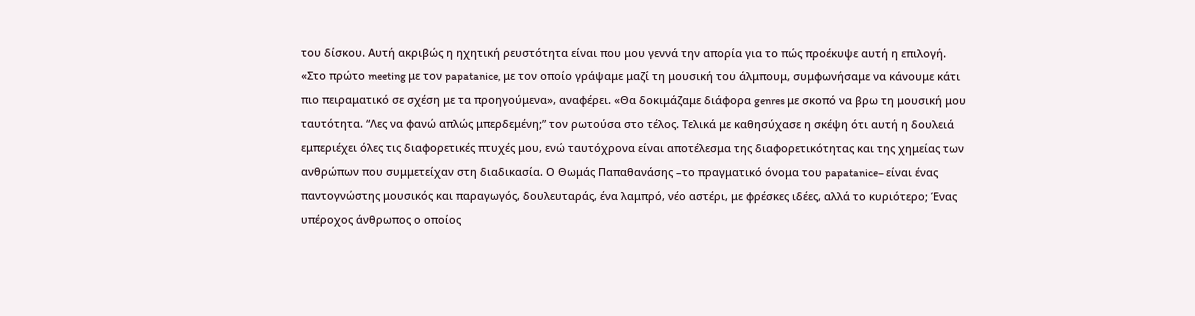του δίσκου. Αυτή ακριβώς η ηχητική ρευστότητα είναι που μου γεννά την απορία για το πώς προέκυψε αυτή η επιλογή.
«Στο πρώτο meeting με τον papatanice, με τον οποίο γράψαμε μαζί τη μουσική του άλμπουμ, συμφωνήσαμε να κάνουμε κάτι πιο πειραματικό σε σχέση με τα προηγούμενα», αναφέρει. «Θα δοκιμάζαμε διάφορα genres με σκοπό να βρω τη μουσική μου ταυτότητα. “Λες να φανώ απλώς μπερδεμένη;” τον ρωτούσα στο τέλος. Τελικά με καθησύχασε η σκέψη ότι αυτή η δουλειά εμπεριέχει όλες τις διαφορετικές πτυχές μου, ενώ ταυτόχρονα είναι αποτέλεσμα της διαφορετικότητας και της χημείας των ανθρώπων που συμμετείχαν στη διαδικασία. Ο Θωμάς Παπαθανάσης –το πραγματικό όνομα του papatanice– είναι ένας παντογνώστης μουσικός και παραγωγός, δουλευταράς, ένα λαμπρό, νέο αστέρι, με φρέσκες ιδέες, αλλά το κυριότερο; Ένας υπέροχος άνθρωπος ο οποίος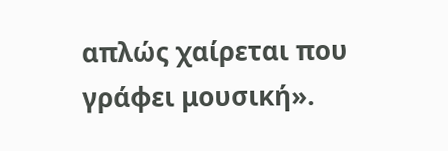απλώς χαίρεται που γράφει μουσική».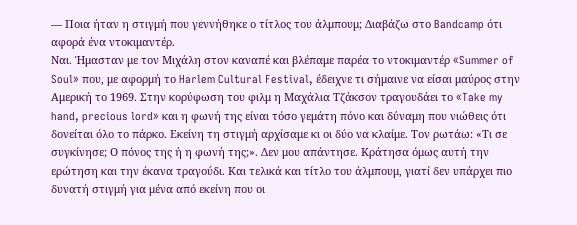— Ποια ήταν η στιγμή που γεννήθηκε ο τίτλος του άλμπουμ; Διαβάζω στο Bandcamp ότι αφορά ένα ντοκιμαντέρ.
Ναι. Ήμασταν με τον Μιχάλη στον καναπέ και βλέπαμε παρέα το ντοκιμαντέρ «Summer of Soul» που, με αφορμή το Harlem Cultural Festival, έδειχνε τι σήμαινε να είσαι μαύρος στην Αμερική το 1969. Στην κορύφωση του φιλμ η Mαχάλια Τζάκσον τραγουδάει το «Take my hand, precious lord» και η φωνή της είναι τόσο γεμάτη πόνο και δύναμη που νιώθεις ότι δονείται όλο το πάρκο. Εκείνη τη στιγμή αρχίσαμε κι οι δύο να κλαίμε. Τον ρωτάω: «Τι σε συγκίνησε; Ο πόνος της ή η φωνή της;». Δεν μου απάντησε. Κράτησα όμως αυτή την ερώτηση και την έκανα τραγούδι. Και τελικά και τίτλο του άλμπουμ, γιατί δεν υπάρχει πιο δυνατή στιγμή για μένα από εκείνη που οι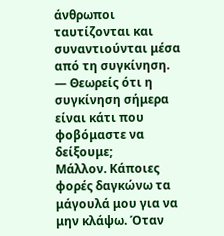άνθρωποι ταυτίζονται και συναντιούνται μέσα από τη συγκίνηση.
— Θεωρείς ότι η συγκίνηση σήμερα είναι κάτι που φοβόμαστε να δείξουμε;
Μάλλον. Κάποιες φορές δαγκώνω τα μάγουλά μου για να μην κλάψω. Όταν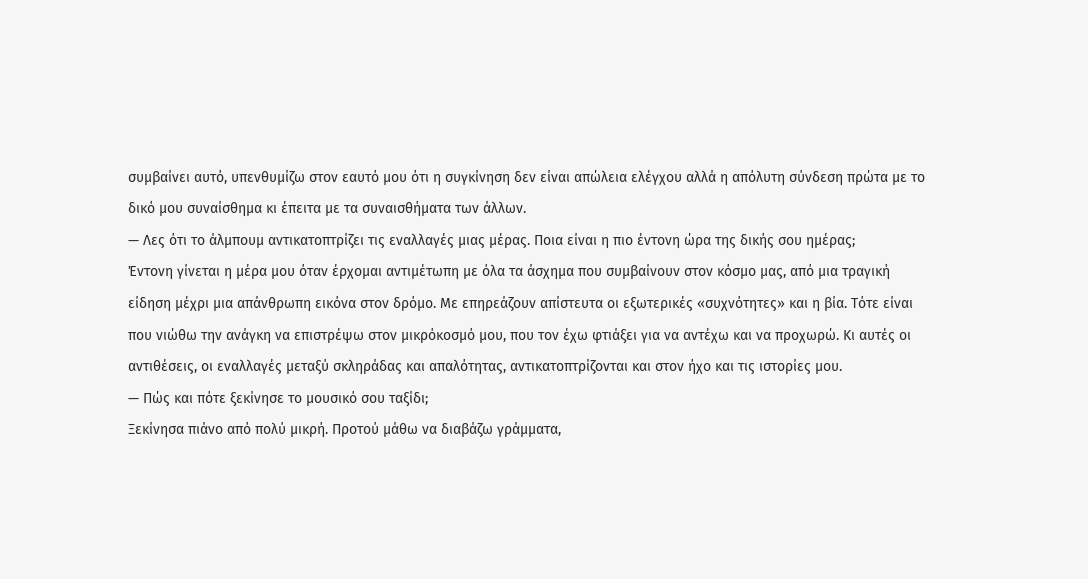συμβαίνει αυτό, υπενθυμίζω στον εαυτό μου ότι η συγκίνηση δεν είναι απώλεια ελέγχου αλλά η απόλυτη σύνδεση πρώτα με το δικό μου συναίσθημα κι έπειτα με τα συναισθήματα των άλλων.
— Λες ότι το άλμπουμ αντικατοπτρίζει τις εναλλαγές μιας μέρας. Ποια είναι η πιο έντονη ώρα της δικής σου ημέρας;
Έντονη γίνεται η μέρα μου όταν έρχομαι αντιμέτωπη με όλα τα άσχημα που συμβαίνουν στον κόσμο μας, από μια τραγική είδηση μέχρι μια απάνθρωπη εικόνα στον δρόμο. Με επηρεάζουν απίστευτα οι εξωτερικές «συχνότητες» και η βία. Τότε είναι που νιώθω την ανάγκη να επιστρέψω στον μικρόκοσμό μου, που τον έχω φτιάξει για να αντέχω και να προχωρώ. Κι αυτές οι αντιθέσεις, οι εναλλαγές μεταξύ σκληράδας και απαλότητας, αντικατοπτρίζονται και στον ήχο και τις ιστορίες μου.
— Πώς και πότε ξεκίνησε το μουσικό σου ταξίδι;
Ξεκίνησα πιάνο από πολύ μικρή. Προτού μάθω να διαβάζω γράμματα,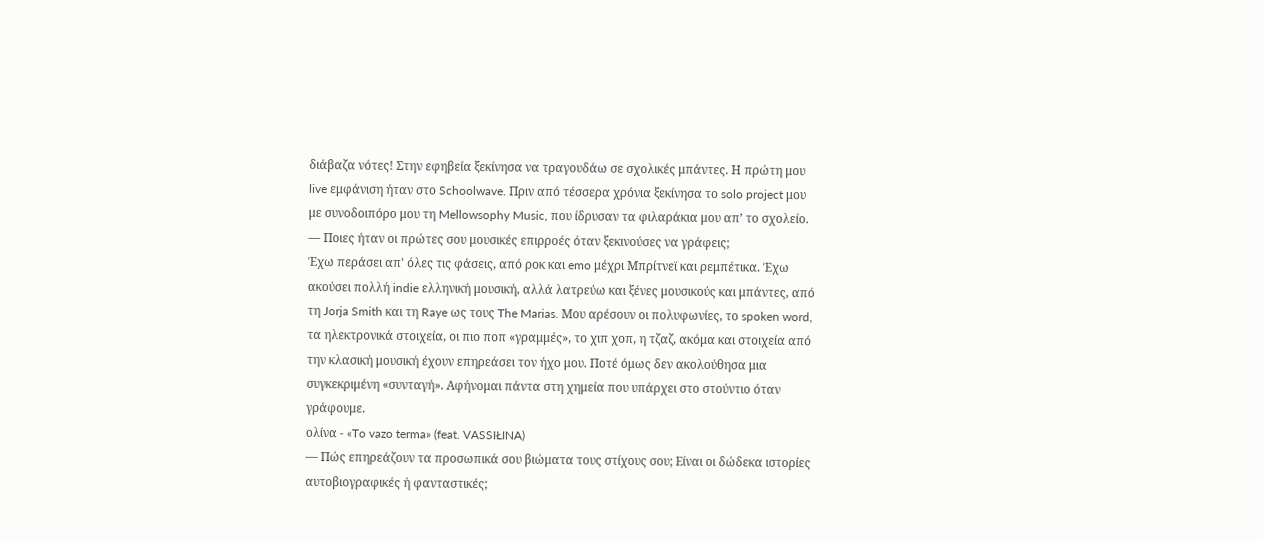διάβαζα νότες! Στην εφηβεία ξεκίνησα να τραγουδάω σε σχολικές μπάντες. Η πρώτη μου live εμφάνιση ήταν στο Schoolwave. Πριν από τέσσερα χρόνια ξεκίνησα το solo project μου με συνοδοιπόρο μου τη Mellowsophy Music, που ίδρυσαν τα φιλαράκια μου απ’ το σχολείο.
— Ποιες ήταν οι πρώτες σου μουσικές επιρροές όταν ξεκινούσες να γράφεις;
Έχω περάσει απ' όλες τις φάσεις, από ροκ και emo μέχρι Μπρίτνεϊ και ρεμπέτικα. Έχω ακούσει πολλή indie ελληνική μουσική, αλλά λατρεύω και ξένες μουσικούς και μπάντες, από τη Jorja Smith και τη Raye ως τους The Marias. Μου αρέσουν οι πολυφωνίες, το spoken word, τα ηλεκτρονικά στοιχεία, οι πιο πoπ «γραμμές», το χιπ χοπ, η τζαζ, ακόμα και στοιχεία από την κλασική μουσική έχουν επηρεάσει τον ήχο μου. Ποτέ όμως δεν ακολούθησα μια συγκεκριμένη «συνταγή». Αφήνομαι πάντα στη χημεία που υπάρχει στο στούντιο όταν γράφουμε.
ολίνα - «To vazo terma» (feat. VASSIŁINA)
— Πώς επηρεάζουν τα προσωπικά σου βιώματα τους στίχους σου; Είναι οι δώδεκα ιστορίες αυτοβιογραφικές ή φανταστικές;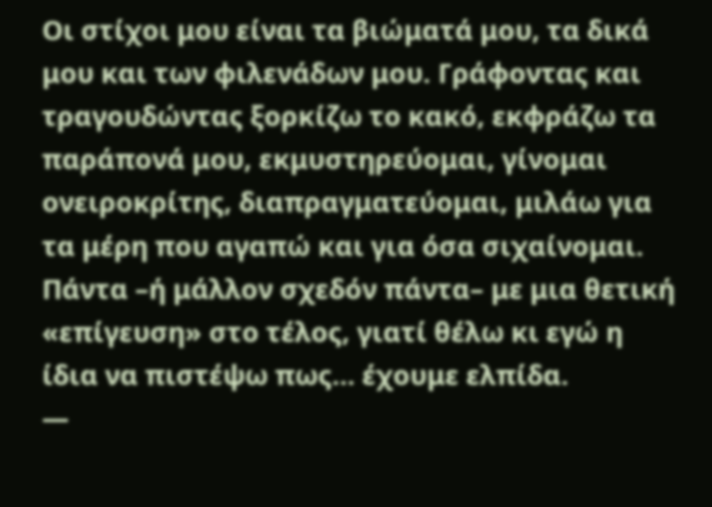Οι στίχοι μου είναι τα βιώματά μου, τα δικά μου και των φιλενάδων μου. Γράφοντας και τραγουδώντας ξορκίζω το κακό, εκφράζω τα παράπονά μου, εκμυστηρεύομαι, γίνομαι ονειροκρίτης, διαπραγματεύομαι, μιλάω για τα μέρη που αγαπώ και για όσα σιχαίνομαι. Πάντα –ή μάλλον σχεδόν πάντα– με μια θετική «επίγευση» στο τέλος, γιατί θέλω κι εγώ η ίδια να πιστέψω πως… έχουμε ελπίδα.
—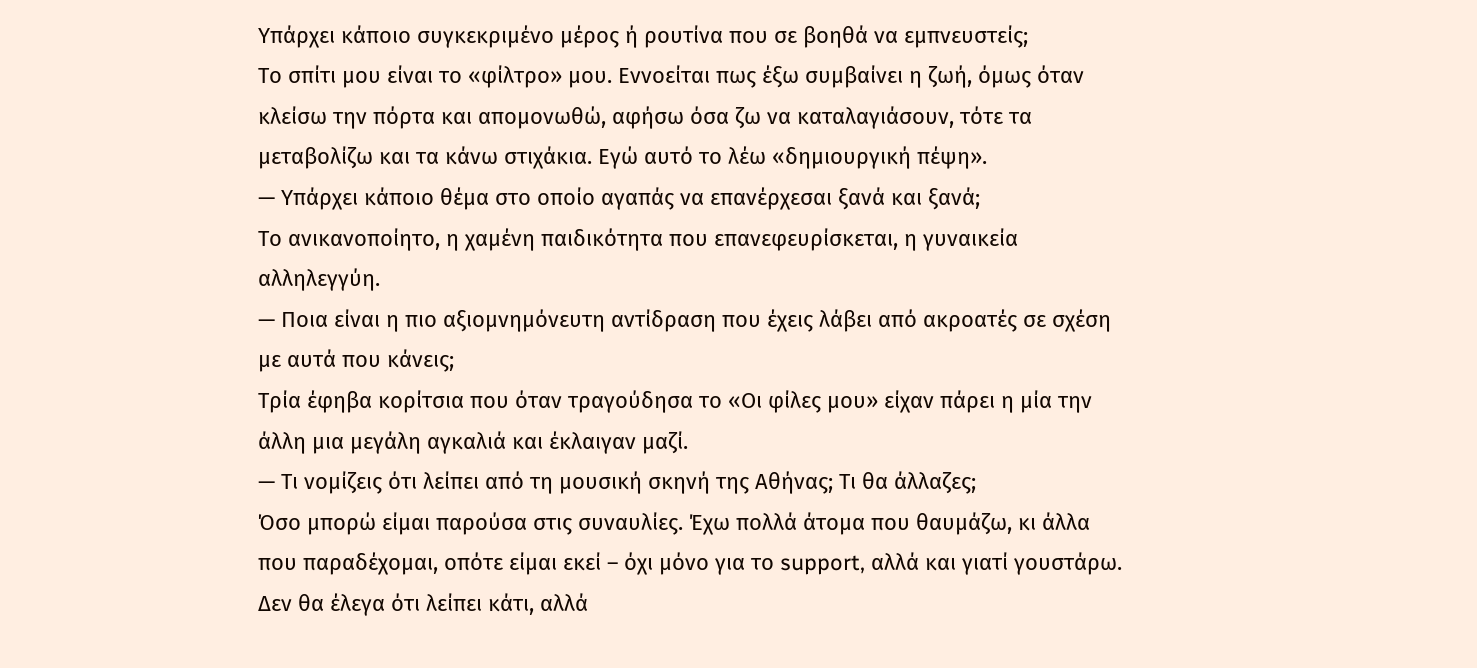Υπάρχει κάποιο συγκεκριμένο μέρος ή ρουτίνα που σε βοηθά να εμπνευστείς;
Το σπίτι μου είναι το «φίλτρο» μου. Εννοείται πως έξω συμβαίνει η ζωή, όμως όταν κλείσω την πόρτα και απομονωθώ, αφήσω όσα ζω να καταλαγιάσουν, τότε τα μεταβολίζω και τα κάνω στιχάκια. Εγώ αυτό το λέω «δημιουργική πέψη».
— Υπάρχει κάποιο θέμα στο οποίο αγαπάς να επανέρχεσαι ξανά και ξανά;
Το ανικανοποίητο, η χαμένη παιδικότητα που επανεφευρίσκεται, η γυναικεία αλληλεγγύη.
— Ποια είναι η πιο αξιομνημόνευτη αντίδραση που έχεις λάβει από ακροατές σε σχέση με αυτά που κάνεις;
Τρία έφηβα κορίτσια που όταν τραγούδησα το «Οι φίλες μου» είχαν πάρει η μία την άλλη μια μεγάλη αγκαλιά και έκλαιγαν μαζί.
— Τι νομίζεις ότι λείπει από τη μουσική σκηνή της Αθήνας; Τι θα άλλαζες;
Όσο μπορώ είμαι παρούσα στις συναυλίες. Έχω πολλά άτομα που θαυμάζω, κι άλλα που παραδέχομαι, οπότε είμαι εκεί – όχι μόνο για το support, αλλά και γιατί γουστάρω. Δεν θα έλεγα ότι λείπει κάτι, αλλά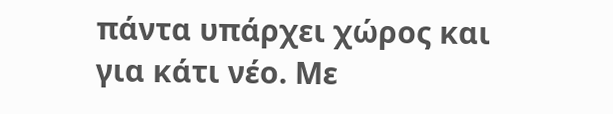πάντα υπάρχει χώρος και για κάτι νέο. Με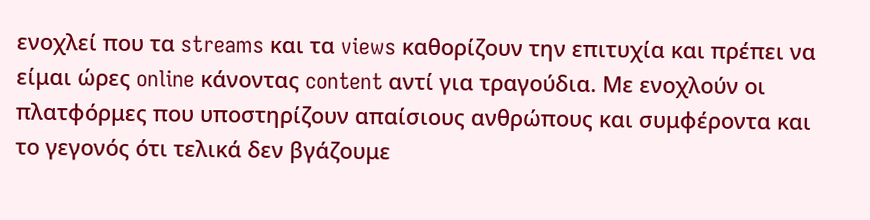ενοχλεί που τα streams και τα views καθορίζουν την επιτυχία και πρέπει να είμαι ώρες online κάνοντας content αντί για τραγούδια. Με ενοχλούν οι πλατφόρμες που υποστηρίζουν απαίσιους ανθρώπους και συμφέροντα και το γεγονός ότι τελικά δεν βγάζουμε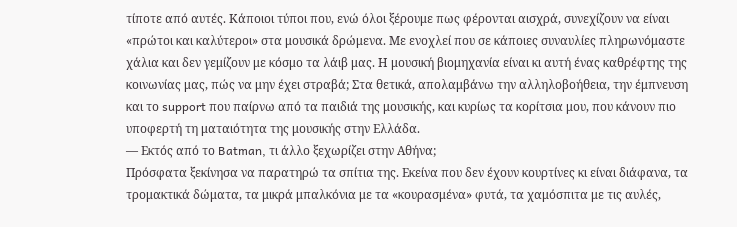τίποτε από αυτές. Κάποιοι τύποι που, ενώ όλοι ξέρουμε πως φέρονται αισχρά, συνεχίζουν να είναι «πρώτοι και καλύτεροι» στα μουσικά δρώμενα. Με ενοχλεί που σε κάποιες συναυλίες πληρωνόμαστε χάλια και δεν γεμίζουν με κόσμο τα λάιβ μας. Η μουσική βιομηχανία είναι κι αυτή ένας καθρέφτης της κοινωνίας μας, πώς να μην έχει στραβά; Στα θετικά, απολαμβάνω την αλληλοβοήθεια, την έμπνευση και το support που παίρνω από τα παιδιά της μουσικής, και κυρίως τα κορίτσια μου, που κάνουν πιο υποφερτή τη ματαιότητα της μουσικής στην Ελλάδα.
— Εκτός από το Batman, τι άλλο ξεχωρίζει στην Αθήνα;
Πρόσφατα ξεκίνησα να παρατηρώ τα σπίτια της. Εκείνα που δεν έχουν κουρτίνες κι είναι διάφανα, τα τρομακτικά δώματα, τα μικρά μπαλκόνια με τα «κουρασμένα» φυτά, τα χαμόσπιτα με τις αυλές,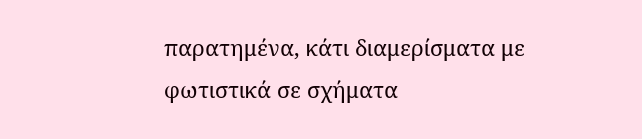παρατημένα, κάτι διαμερίσματα με φωτιστικά σε σχήματα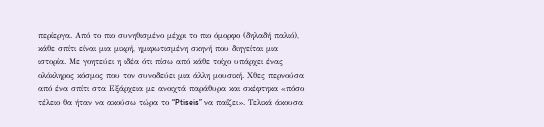περίεργα. Από το πιο συνηθισμένο μέχρι το πιο όμορφο (δηλαδή παλιό), κάθε σπίτι είναι μια μικρή, ημιφωτισμένη σκηνή που διηγείται μια ιστορία. Με γοητεύει η ιδέα ότι πίσω από κάθε τοίχο υπάρχει ένας ολόκληρος κόσμος που τον συνοδεύει μια άλλη μουσική. Χθες περνούσα από ένα σπίτι στα Εξάρχεια με ανοιχτά παράθυρα και σκέφτηκα «πόσο τέλειο θα ήταν να ακούσω τώρα το “Ptiseis” να παίζει». Τελικά άκουσα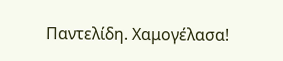Παντελίδη. Χαμογέλασα!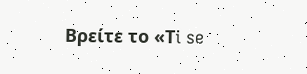Βρείτε το «Τi se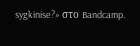sygkinise?» στο Bandcamp.